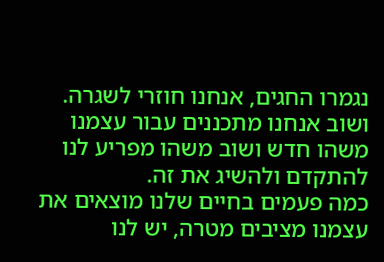נגמרו החגים, אנחנו חוזרי לשגרה. ושוב אנחנו מתכננים עבור עצמנו משהו חדש ושוב משהו מפריע לנו להתקדם ולהשיג את זה.
כמה פעמים בחיים שלנו מוצאים את עצמנו מציבים מטרה, יש לנו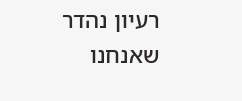רעיון נהדר שאנחנו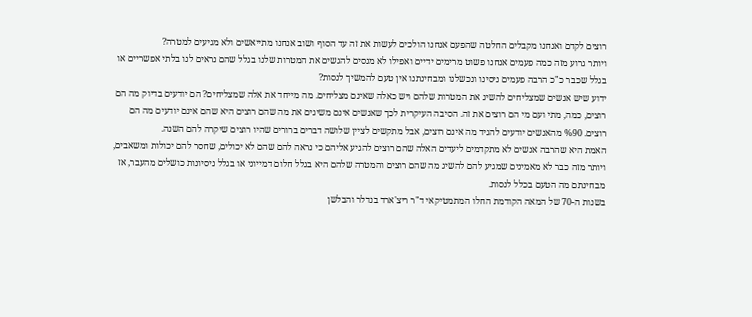רוצים לקדם ואנחנו מקבלים החלטה שהפעם אנחנו הולכים לעשות את זה עד הסוף ושוב אנחנו מתייאשים ולא מגיעים למטרה?
ויותר גרוע מזה כמה פעמים אנחנו פשוט מרימים ידיים ואפילו לא מנסים להגשים את המטרות שלנו בגלל שהם נראים לנו בלתי אפשריים או בגלל שכבר כ"כ הרבה פעמים ניסינו ונכשלנו ומבחינתנו אין טעם להמשיך לנסות?
ידוע שיש אנשים שמצליחים להשיג את המטרות שלהם ויש כאלה שאינם מצליחים. מה מייחד את אלה שמצליחים? הם יודעים בדיוק מה הם רוצים, כמה, מתי ועם מי הם רוצים את זה. הסיבה העיקרית לכך שאנשים אינם משיגים את מה שהם רוצים היא שהם אינם יודעים מה הם רוצים. %90 מהאנשים יודעים להגיד מה אינם רוצים, אבל מתקשים לציין שלושה דברים ברורים שהיו רוצים שיקרה להם השנה.
האמת היא שהרבה אנשים לא מתקדמים ליעדים האלה שהם רוצים להגיע אליהם כי נראה להם שהם לא יכולים, שחסר להם יכולות ומשאבים, ויותר מזה כבר לא מאמינים שמגיע להם להשיג מה שהם רוצים והמטרה שלהם היא בגלל חלום דמייוני או בגלל ניסיונות כושלים מהעבר, אז מבחינתם מה הטעם בכלל לנסות.
בשנות ה-70 של המאה הקודמת החלו המתמטיקאי ד"ר ריצ'ארד בנדלר והבלשן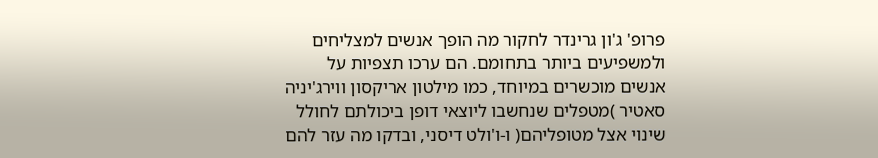פרופ' ג'ון גרינדר לחקור מה הופך אנשים למצליחים ולמשפיעים ביותר בתחומם. הם ערכו תצפיות על אנשים מוכשרים במיוחד, כמו מילטון אריקסון ווירג'יניה סאטיר )מטפלים שנחשבו ליוצאי דופן ביכולתם לחולל שינוי אצל מטופליהם( ו-ו'ולט דיסני, ובדקו מה עזר להם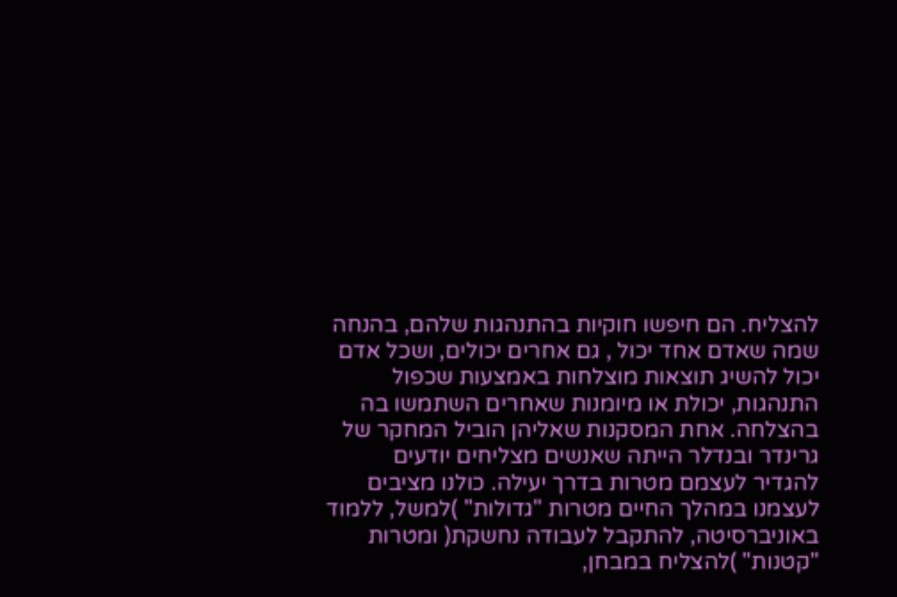להצליח. הם חיפשו חוקיות בהתנהגות שלהם, בהנחה שמה שאדם אחד יכול , גם אחרים יכולים, ושכל אדם יכול להשיג תוצאות מוצלחות באמצעות שכפול התנהגות, יכולת או מיומנות שאחרים השתמשו בה בהצלחה. אחת המסקנות שאליהן הוביל המחקר של גרינדר ובנדלר הייתה שאנשים מצליחים יודעים להגדיר לעצמם מטרות בדרך יעילה. כולנו מציבים לעצמנו במהלך החיים מטרות "גדולות" )למשל, ללמוד באוניברסיטה, להתקבל לעבודה נחשקת( ומטרות "קטנות" )להצליח במבחן,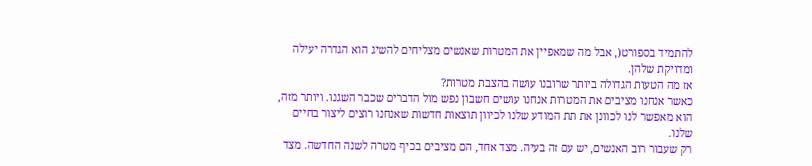להתמיד בספורט(, אבל מה שמאפיין את המטרות שאנשים מצליחים להשיג הוא הגדרה יעילה ומדויקת שלהן.
אז מה הטעות הגדולה ביותר שרובנו עושה בהצבת מטרות?
כאשר אנחנו מציבים את המטרות אנחנו עושים חשבון נפש מול הדברים שכבר השגנו. ויותר מזה, הוא מאפשר לנו לכוונן את תת המודע שלנו לכיוון תוצאות חדשות שאנחנו רוצים ליצור בחיים שלנו.
רק שעבור רוב האנשים, יש עם זה בעיה. מצד אחד, הם מציבים בכיף מטרה לשנה החדשה. מצד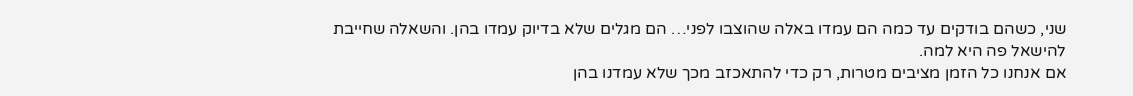שני, כשהם בודקים עד כמה הם עמדו באלה שהוצבו לפני… הם מגלים שלא בדיוק עמדו בהן. והשאלה שחייבת להישאל פה היא למה.
אם אנחנו כל הזמן מציבים מטרות, רק כדי להתאכזב מכך שלא עמדנו בהן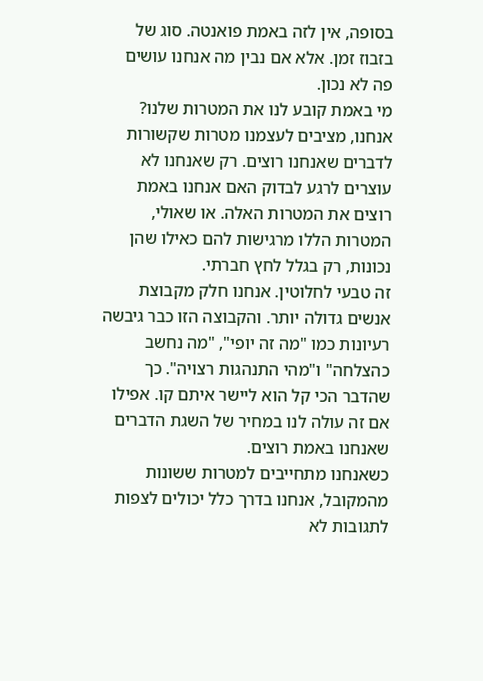בסופה, אין לזה באמת פואנטה. סוג של בזבוז זמן. אלא אם נבין מה אנחנו עושים פה לא נכון.
מי באמת קובע לנו את המטרות שלנו?
אנחנו, מציבים לעצמנו מטרות שקשורות לדברים שאנחנו רוצים. רק שאנחנו לא עוצרים לרגע לבדוק האם אנחנו באמת רוצים את המטרות האלה. או שאולי, המטרות הללו מרגישות להם כאילו שהן נכונות, רק בגלל לחץ חברתי.
זה טבעי לחלוטין. אנחנו חלק מקבוצת אנשים גדולה יותר. והקבוצה הזו כבר גיבשה רעיונות כמו "מה זה יופי", "מה נחשב כהצלחה" ו"מהי התנהגות רצויה". כך שהדבר הכי קל הוא ליישר איתם קו. אפילו אם זה עולה לנו במחיר של השגת הדברים שאנחנו באמת רוצים.
כשאנחנו מתחייבים למטרות ששונות מהמקובל, אנחנו בדרך כלל יכולים לצפות לתגובות לא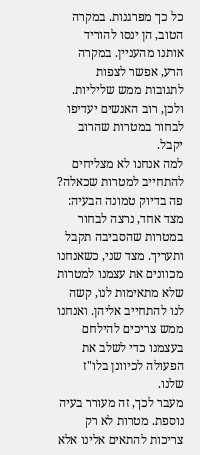כל כך מפרגנות. במקרה הטוב, הן ינסו להוריד אותנו מהעניין. במקרה הרע, אפשר לצפות לתגובות ממש שליליות. ולכן, רוב האנשים יעדיפו לבחור במטרות שהרוב יקבל.
למה אנחנו לא מצליחים להתחייב למטרות שכאלה?
פה בדיוק טמונה הבעיה: מצד אחד, נרצה לבחור במטרות שהסביבה תקבל ותעריך. מצד שני, כשאנחנו מכוונים את עצמנו למטרות שלא מתאימות לנו, קשה לנו להתחייב אליהן. ואנחנו ממש צריכים להילחם בעצמנו כדי לשלב את הפעולה לכיוונן בלו"ז שלנו.
מעבר לכך, זה מעורר בעיה נוספת. מטרות לא רק צריכות להתאים אלינו אלא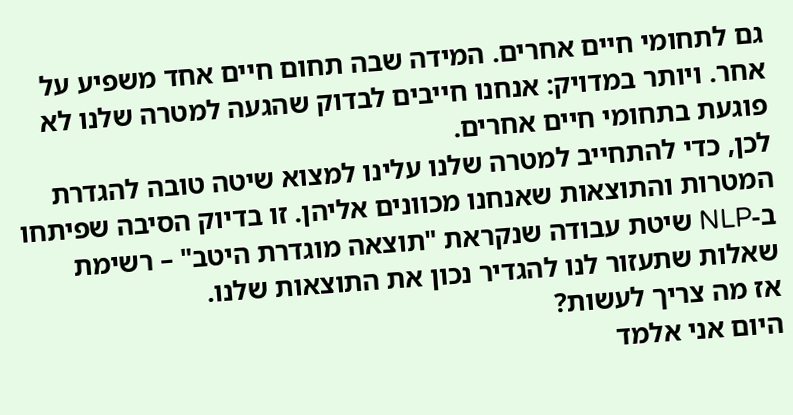גם לתחומי חיים אחרים. המידה שבה תחום חיים אחד משפיע על אחר. ויותר במדויק: אנחנו חייבים לבדוק שהגעה למטרה שלנו לא פוגעת בתחומי חיים אחרים.
לכן, כדי להתחייב למטרה שלנו עלינו למצוא שיטה טובה להגדרת המטרות והתוצאות שאנחנו מכוונים אליהן. זו בדיוק הסיבה שפיתחו ב-NLP שיטת עבודה שנקראת "תוצאה מוגדרת היטב" – רשימת שאלות שתעזור לנו להגדיר נכון את התוצאות שלנו.
אז מה צריך לעשות?
היום אני אלמד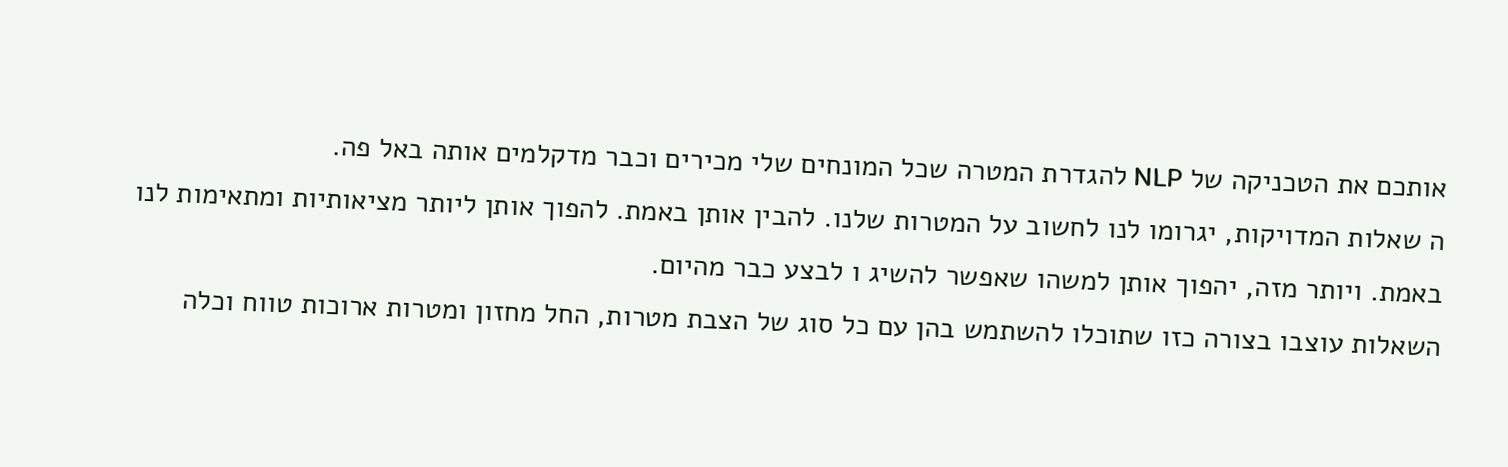אותכם את הטכניקה של NLP להגדרת המטרה שכל המונחים שלי מכירים וכבר מדקלמים אותה באל פה.
ה שאלות המדויקות, יגרומו לנו לחשוב על המטרות שלנו. להבין אותן באמת. להפוך אותן ליותר מציאותיות ומתאימות לנו באמת. ויותר מזה, יהפוך אותן למשהו שאפשר להשיג ו לבצע כבר מהיום.
השאלות עוצבו בצורה כזו שתוכלו להשתמש בהן עם כל סוג של הצבת מטרות, החל מחזון ומטרות ארוכות טווח וכלה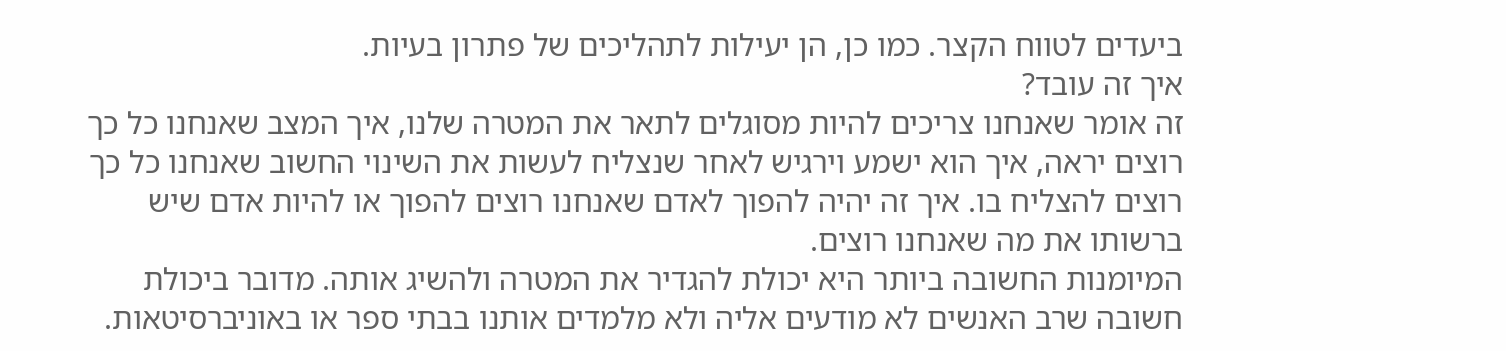ביעדים לטווח הקצר. כמו כן, הן יעילות לתהליכים של פתרון בעיות.
איך זה עובד?
זה אומר שאנחנו צריכים להיות מסוגלים לתאר את המטרה שלנו, איך המצב שאנחנו כל כך רוצים יראה, איך הוא ישמע וירגיש לאחר שנצליח לעשות את השינוי החשוב שאנחנו כל כך רוצים להצליח בו. איך זה יהיה להפוך לאדם שאנחנו רוצים להפוך או להיות אדם שיש ברשותו את מה שאנחנו רוצים.
המיומנות החשובה ביותר היא יכולת להגדיר את המטרה ולהשיג אותה. מדובר ביכולת חשובה שרב האנשים לא מודעים אליה ולא מלמדים אותנו בבתי ספר או באוניברסיטאות.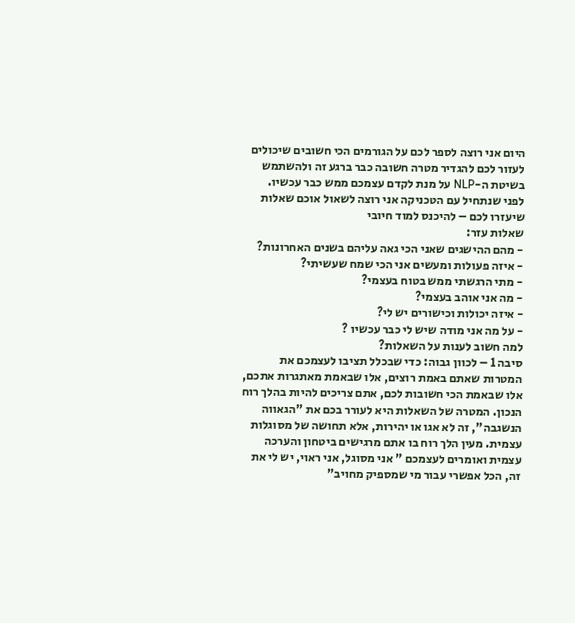היום אני רוצה לספר לכם על הגורמים הכי חשובים שיכולים לעזור לכם להגדיר מטרה חשובה כבר ברגע זה ולהשתמש בשיטת ה-NLP על מנת לקדם עצמכם ממש כבר עכשיו.
לפני שנתחיל עם הטכניקה אני רוצה לשאול אוכם שאלות שיעזרו לכם – להיכנס למוד חיובי
שאלות עזר:
- מהם ההישגים שאני הכי גאה עליהם בשנים האחרונות?
- איזה פעולות ומעשים אני הכי שמח שעשיתי?
- מתי הרגשתי ממש בטוח בעצמי?
- מה אני אוהב בעצמי?
- איזה יכולות וכישורים יש לי?
- על מה אני מודה שיש לי כבר עכשיו ?
למה חשוב לענות על השאלות?
סיבה 1 – לכוון גבוה: כדי שבכלל תציבו לעצמכם את המטרות שאתם באמת רוצים, אלו שבאמת מאתגרות אתכם, אלו שבאמת הכי חשובות לכם, אתם צריכים להיות בהלך רוח הנכון. המטרה של השאלות היא לעורר בכם את "הגאווה הנשגבה", זה לא אגו או יהירות, אלא תחושה של מסוגלות עצמית. מעין הלך רוח בו אתם מרגישים ביטחון והערכה עצמית ואומרים לעצמכם " אני מסוגל, אני ראוי, יש לי את זה, הכל אפשרי עבור מי שמספיק מחויב"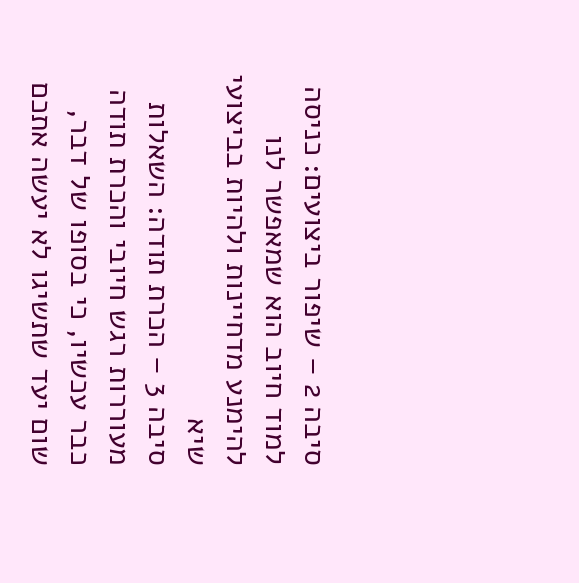סיבה 2 – שיפור ביצועים: כניסה למוד חיוב הוא שמאפשר לנו להימנע מדחיינות ולהיות בביצועי שיא
סיבה 3 – הכרת תודה: השאלות מעוררות רגש חיובי והכרת תודה כבר עכשיו, כי בסופו של דבר, שום יעד שתשיגו לא יעשה אתכם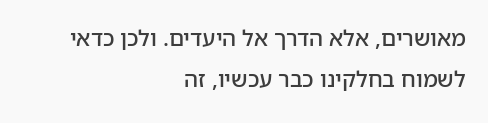מאושרים, אלא הדרך אל היעדים. ולכן כדאי לשמוח בחלקינו כבר עכשיו, זה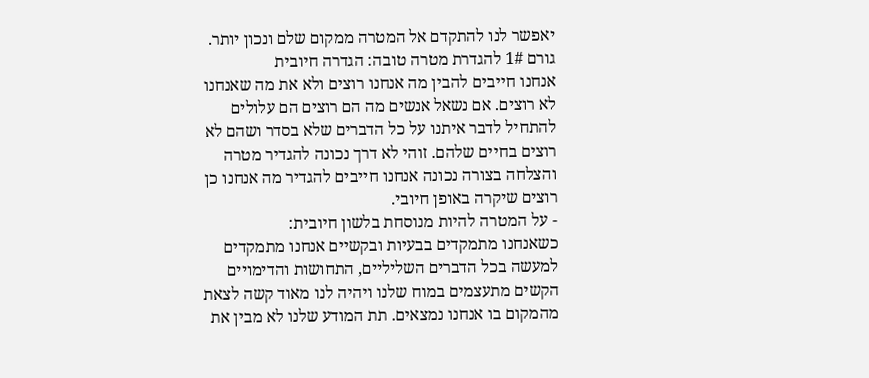יאפשר לנו להתקדם אל המטרה ממקום שלם ונכון יותר.
גורם 1# להגדרת מטרה טובה: הגדרה חיובית
אנחנו חייבים להבין מה אנחנו רוצים ולא את מה שאנחנו לא רוצים. אם נשאל אנשים מה הם רוצים הם עלולים להתחיל לדבר איתנו על כל הדברים שלא בסדר ושהם לא רוצים בחיים שלהם. זוהי לא דרך נכונה להגדיר מטרה והצלחה בצורה נכונה אנחנו חייבים להגדיר מה אנחנו כן רוצים שיקרה באופן חיובי.
- על המטרה להיות מנוסחת בלשון חיובית:
כשאנחנו מתמקדים בבעיות ובקשיים אנחנו מתמקדים למעשה בכל הדברים השליליים, התחושות והדימויים הקשים מתעצמים במוח שלנו ויהיה לנו מאוד קשה לצאת מהמקום בו אנחנו נמצאים. תת המודע שלנו לא מבין את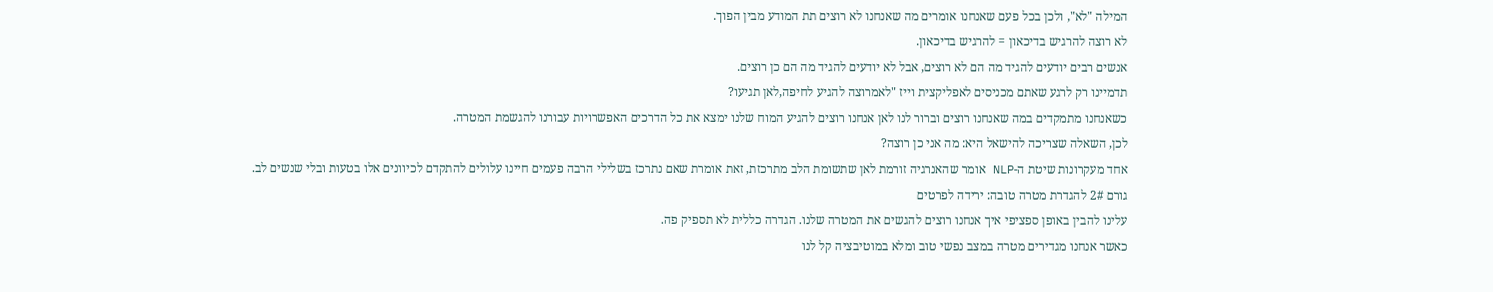המילה "לא", ולכן בכל פעם שאנחנו אומרים מה שאנחנו לא רוצים תת המודע מבין הפוך.
לא רוצה להרגיש בדיכאון = להרגיש בדיכאון.
אנשים רבים יודעים להגיד מה הם לא רוצים, אבל לא יודעים להגיד מה הם כן רוצים.
תדמיינו רק לרגע שאתם מכניסים לאפליקצית וייז "לאמרוצה להגיע לחיפה,לאן תגיעו?
כשאנחנו מתמקדים במה שאנחנו רוצים וברור לנו לאן אנחנו רוצים להגיע המוח שלנו ימצא את כל הדרכים האפשרויות עבורנו להגשמת המטרה.
לכן, השאלה שצריכה להישאל היא: מה אני כן רוצה?
אחד מעקרונות שיטת ה-NLP אומר שהאנרגיה זורמת לאן שתשומת הלב מתרכזת, זאת אומרת שאם נתרכז בשלילי הרבה פעמים חיינו עלולים להתקדם לכיוונים אלו בטעות ובלי שנשים לב.
גורם 2# להגדרת מטרה טובה: ירידה לפרטים
עלינו להבין באופן ספציפי איך אנחנו רוצים להגשים את המטרה שלנו. הגדרה כללית לא תספיק פה.
כאשר אנחנו מגדירים מטרה במצב נפשי טוב ומלא במוטיבציה קל לנו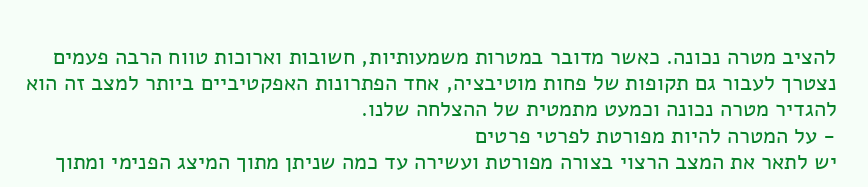להציב מטרה נכונה. כאשר מדובר במטרות משמעותיות, חשובות וארוכות טווח הרבה פעמים נצטרך לעבור גם תקופות של פחות מוטיבציה, אחד הפתרונות האפקטיביים ביותר למצב זה הוא להגדיר מטרה נכונה וכמעט מתמטית של ההצלחה שלנו.
- על המטרה להיות מפורטת לפרטי פרטים
יש לתאר את המצב הרצוי בצורה מפורטת ועשירה עד כמה שניתן מתוך המיצג הפנימי ומתוך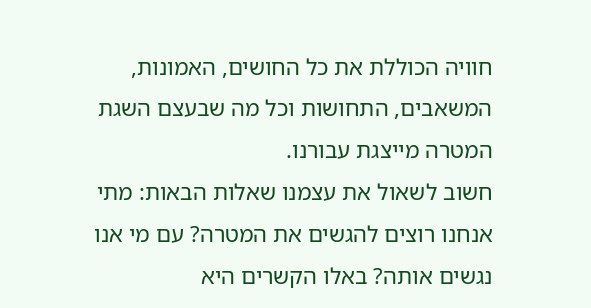חוויה הכוללת את כל החושים, האמונות, המשאבים, התחושות וכל מה שבעצם השגת המטרה מייצגת עבורנו.
חשוב לשאול את עצמנו שאלות הבאות: מתי אנחנו רוצים להגשים את המטרה? עם מי אנו נגשים אותה? באלו הקשרים היא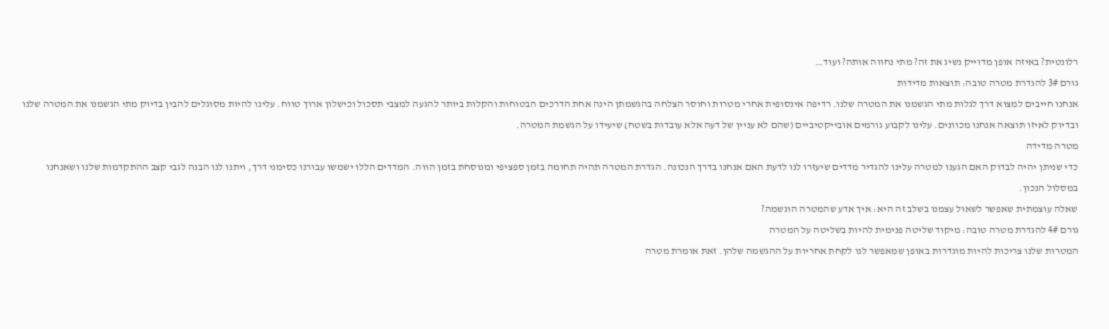רלונטית? באיזה אופן מדוייק נשיג את זה? מתי נחווה אותה? ועוד…
גורם 3# להגדרת מטרה טובה: תוצאות מדידות
אנחנו חייבים למצוא דרך לגלות מתי הגשמנו את המטרה שלנו. רדיפה אינסופית אחרי מטרות וחוסר הצלחה בהגשמתן הינה אחת הדרכים הבטוחות והקלות ביותר להגעה למצבי תסכול וכישלון ארוך טווח. עלינו להיות מסוגלים להבין בדיוק מתי הגשמנו את המטרה שלנו ובדיוק לאיזו תוצאה אנחנו מכוונים. עלינו לקבוע גורמים אובייקטיביים (שהם לא עניין של דעה אלא עובדות בשטח) שיעידו על הגשמת המטרה.
מטרה מדידה
כדי שניתן יהיה לבדוק האם הגענו למטרה עלינו להגדיר מדדים שיעזרו לנו לדעת האם אנחנו בדרך הנכונה. הגדרת המטרה תהיה תחומה בזמן ספציפי ומנוסחת בזמן הווה. המדדים הללו ישמשו עבורנו כסימני דרך, ויתנו לנו הבנה לגבי קצב ההתקדמות שלנו ושאנחנו במסלול הנכון.
שאלה עוצמתית שאפשר לשאול עצמנו בשלב זה היא: איך אדע שהמטרה הוגשמה?
גורם 4# להגדרת מטרה טובה: מיקוד שליטה פנימית להיות בשליטה על המטרה
המטרות שלנו צריכות להיות מוגדרות באופן שמאפשר לנו לקחת אחריות על ההגשמה שלהן. זאת אומרת מטרה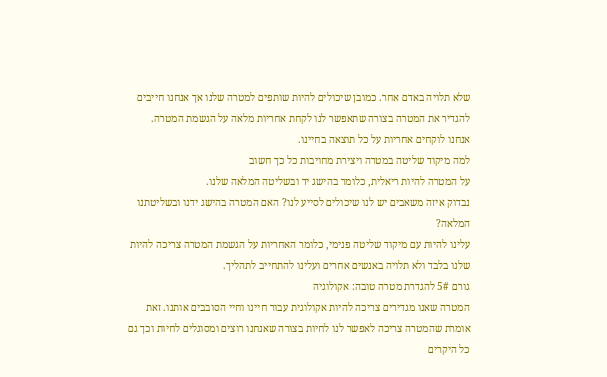שלא תלויה באדם אחר. כמובן שיכולים להיות שותפים למטרה שלנו אך אנחנו חייבים להגדיר את המטרה בצורה שתאפשר לנו לקחת אחריות מלאה על הגשמת המטרה. אנחנו לוקחים אחריות על כל תוצאה בחיינו.
למה מיקוד שליטה במטרה ויצירת מחויבות כל כך חשוב
על המטרה להיות ריאלית, כלומר בהישג יד ובשליטה המלאה שלנו.
נבדוק איזה משאבים יש לנו שיכולים לסייע לנו? האם המטרה בהישג ידנו ובשליטתנו המלאה?
עלינו להיות עם מיקוד שליטה פנימי, כלומר האחריות על הגשמת המטרה צריכה להיות שלנו בלבד ולא תלויה באנשים אחרים ועלינו להתחייב לתהליך.
גורם 5# להגדרת מטרה טובה: אקולוגיה
המטרה שאנו מגדירים צריכה להיות אקולוגית עבור חיינו וחיי הסובבים אותנו. זאת אומרת שהמטרה צריכה לאפשר לנו לחיות בצורה שאנחנו רוצים ומסוגלים לחיות וכך גם כל היקרים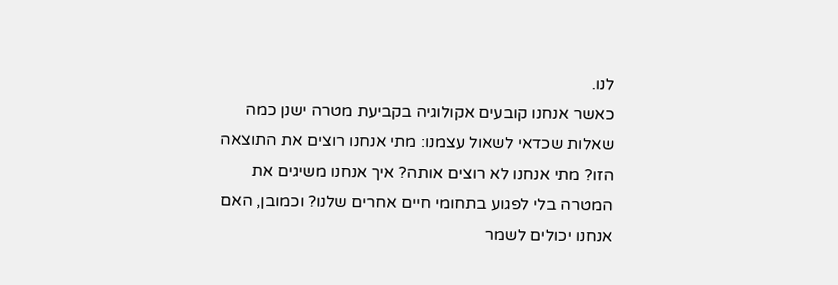לנו.
כאשר אנחנו קובעים אקולוגיה בקביעת מטרה ישנן כמה שאלות שכדאי לשאול עצמנו: מתי אנחנו רוצים את התוצאה הזו? מתי אנחנו לא רוצים אותה? איך אנחנו משיגים את המטרה בלי לפגוע בתחומי חיים אחרים שלנו? וכמובן, האם אנחנו יכולים לשמר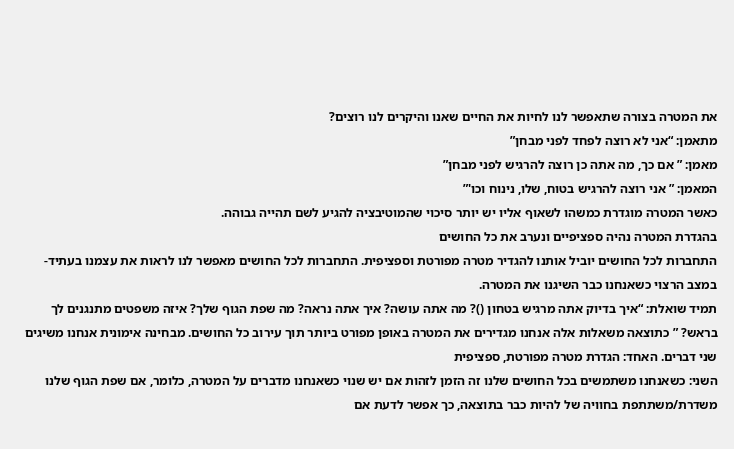את המטרה בצורה שתאפשר לנו לחיות את החיים שאנו והיקרים לנו רוצים?
מתאמן: “אני לא רוצה לפחד לפני מבחן”
מאמן: ” אם כך, מה אתה כן רוצה להרגיש לפני מבחן”
המאמן: ” אני רוצה להרגיש בטוח, שלו, נינוח וכו'”
כאשר המטרה מוגדרת כמשהו לשאוף אליו יש יותר סיכוי שהמוטיבציה להגיע לשם תהייה גבוהה.
בהגדרת המטרה נהיה ספציפיים ונערב את כל החושים
התחברות לכל החושים יוביל אותנו להגדיר מטרה מפורטת וספציפית. התחברות לכל החושים מאפשר לנו לראות את עצמנו בעתיד- במצב הרצוי כשאנחנו כבר השיגנו את המטרה.
תמיד שואלת: “איך בדיוק אתה מרגיש בטחון ()? מה אתה עושה? איך אתה נראה? מה שפת הגוף שלך? איזה משפטים מתנגנים לך בראש? ” כתוצאה משאלות אלה אנחנו מגדירים את המטרה באופן מפורט ביותר תוך עירוב כל החושים. מבחינה אימונית אנחנו משיגים שני דברים. האחד: הגדרת מטרה מפורטת, ספציפית
השני: כשאנחנו משתמשים בכל החושים שלנו זה הזמן לזהות אם יש שנוי כשאנחנו מדברים על המטרה, כלומר, אם שפת הגוף שלנו משדרת/משתתפת בחוויה של להיות כבר בתוצאה, כך אפשר לדעת אם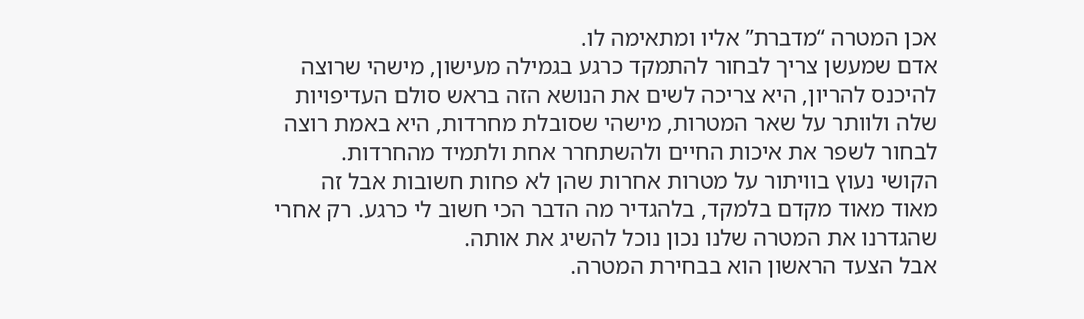אכן המטרה “מדברת” אליו ומתאימה לו.
אדם שמעשן צריך לבחור להתמקד כרגע בגמילה מעישון, מישהי שרוצה להיכנס להריון, היא צריכה לשים את הנושא הזה בראש סולם העדיפויות שלה ולוותר על שאר המטרות, מישהי שסובלת מחרדות, היא באמת רוצה לבחור לשפר את איכות החיים ולהשתחרר אחת ולתמיד מהחרדות.
הקושי נעוץ בוויתור על מטרות אחרות שהן לא פחות חשובות אבל זה מאוד מאוד מקדם בלמקד, בלהגדיר מה הדבר הכי חשוב לי כרגע. רק אחרי שהגדרנו את המטרה שלנו נכון נוכל להשיג את אותה.
אבל הצעד הראשון הוא בבחירת המטרה.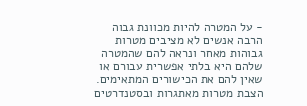- על המטרה להיות מכוונת גבוה
הרבה אנשים לא מציבים מטרות גבוהות מאחר ונראה להם שהמטרה שלהם היא בלתי אפשרית עבורם או שאין להם את הכישורים המתאימים. הצבת מטרות מאתגרות ובסטנדרטים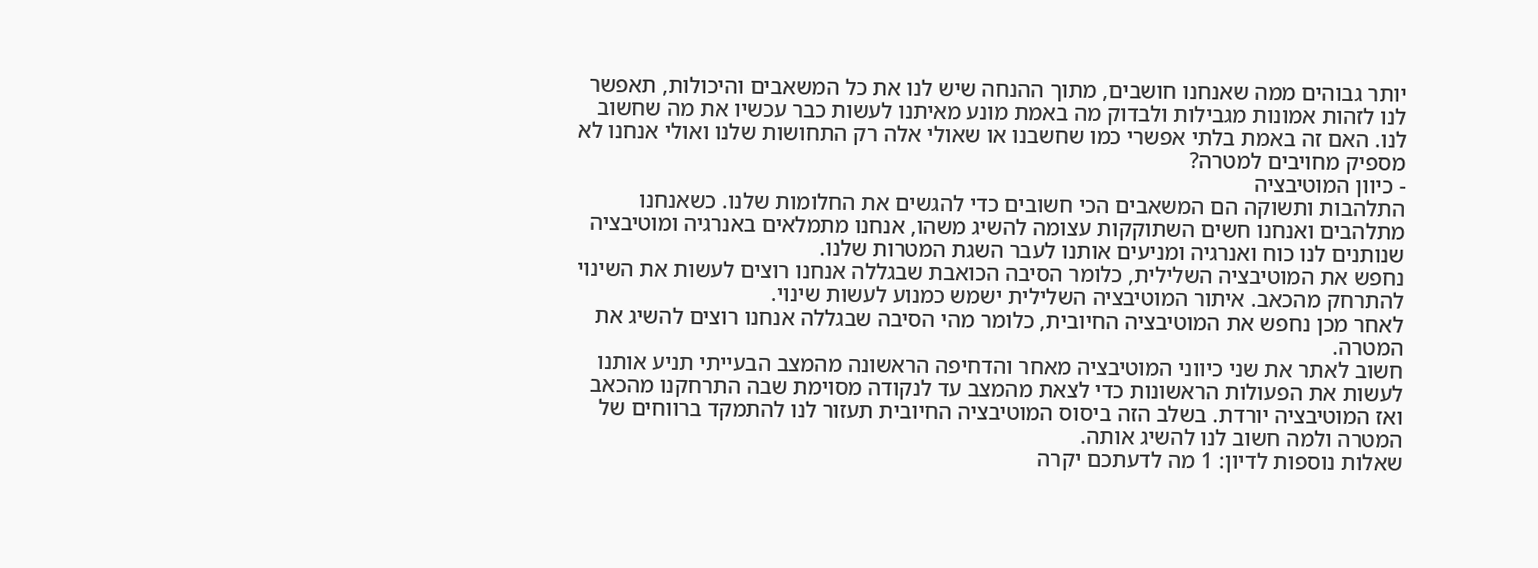יותר גבוהים ממה שאנחנו חושבים, מתוך ההנחה שיש לנו את כל המשאבים והיכולות, תאפשר לנו לזהות אמונות מגבילות ולבדוק מה באמת מונע מאיתנו לעשות כבר עכשיו את מה שחשוב לנו. האם זה באמת בלתי אפשרי כמו שחשבנו או שאולי אלה רק התחושות שלנו ואולי אנחנו לא מספיק מחויבים למטרה?
- כיוון המוטיבציה
התלהבות ותשוקה הם המשאבים הכי חשובים כדי להגשים את החלומות שלנו. כשאנחנו מתלהבים ואנחנו חשים השתוקקות עצומה להשיג משהו, אנחנו מתמלאים באנרגיה ומוטיבציה שנותנים לנו כוח ואנרגיה ומניעים אותנו לעבר השגת המטרות שלנו.
נחפש את המוטיבציה השלילית, כלומר הסיבה הכואבת שבגללה אנחנו רוצים לעשות את השינוי להתרחק מהכאב. איתור המוטיבציה השלילית ישמש כמנוע לעשות שינוי.
לאחר מכן נחפש את המוטיבציה החיובית, כלומר מהי הסיבה שבגללה אנחנו רוצים להשיג את המטרה.
חשוב לאתר את שני כיווני המוטיבציה מאחר והדחיפה הראשונה מהמצב הבעייתי תניע אותנו לעשות את הפעולות הראשונות כדי לצאת מהמצב עד לנקודה מסוימת שבה התרחקנו מהכאב ואז המוטיבציה יורדת. בשלב הזה ביסוס המוטיבציה החיובית תעזור לנו להתמקד ברווחים של המטרה ולמה חשוב לנו להשיג אותה.
שאלות נוספות לדיון: 1 מה לדעתכם יקרה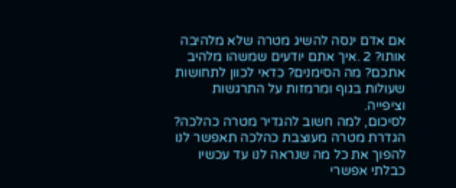אם אדם ינסה להשיג מטרה שלא מלהיבה אותו? 2 .איך אתם יודעים שמשהו מלהיב אתכם? מה הסימנים? כדאי לכוון לתחושות שעולות בגוף ומרמזות על התרגשות וציפייה.
לסיכום, למה חשוב להגדיר מטרה כהלכה?
הגדרת מטרה מעוצבת כהלכה תאפשר לנו להפוך את כל מה שנראה לנו עד עכשיו כבלתי אפשרי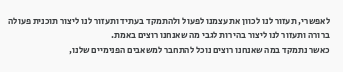לאפשרי, תעזור לנו לכוון את עצמנו לפעול ולהתמקד בעתיד ותעזור לנו ליצור תוכנית פעולה ברורה ותעזור לנו ליצור בהירות לגבי מה שאנחנו רוצים באמת.
כאשר נתמקד במה שאנחנו רוצים נוכל להתחבר למשאבים הפנימיים שלנו,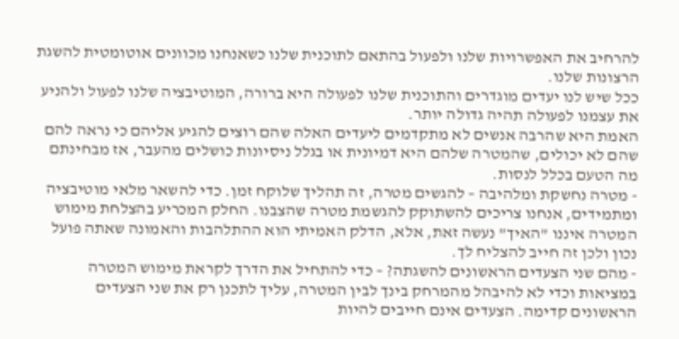להרחיב את האפשרויות שלנו ולפעול בהתאם לתוכנית שלנו כשאנחנו מכוונים אוטומטית להשגת הרצונות שלנו.
ככל שיש לנו יעדים מוגדרים והתוכנית שלנו לפעולה היא ברורה, המוטיבציה שלנו לפעול ולהניע את עצמנו לפעולה תהיה גדולה יותר.
האמת היא שהרבה אנשים לא מתקדמים ליעדים האלה שהם רוצים להגיע אליהם כי נראה להם שהם לא יכולים, שהמטרה שלהם היא דמיונית או בגלל ניסיונות כושלים מהעבר, אז מבחינתם מה הטעם בכלל לנסות.
- מטרה נחשקת ומלהיבה – להגשים מטרה, זה תהליך שלוקח זמן. כדי להשאר מלאי מוטיבציה ומתמידים, אנחנו צריכים להשתוקק להגשמת מטרה שהצבנו. החלק המכריע בהצלחת מימוש המטרה איננו "האיך" נעשה זאת, אלא, הדלק האמיתי הוא ההתלהבות והאמונה שאתה פועל נכון ולכן זה חייב להצליח לך.
- מהם שני הצעדים הראשונים להשגתה? – כדי להתחיל את הדרך לקראת מימוש המטרה במציאות וכדי לא להיבהל מהמרחק בינך לבין המטרה, עליך לתכנן רק את שני הצעדים הראשונים קדימה. הצעדים אינם חייבים להיות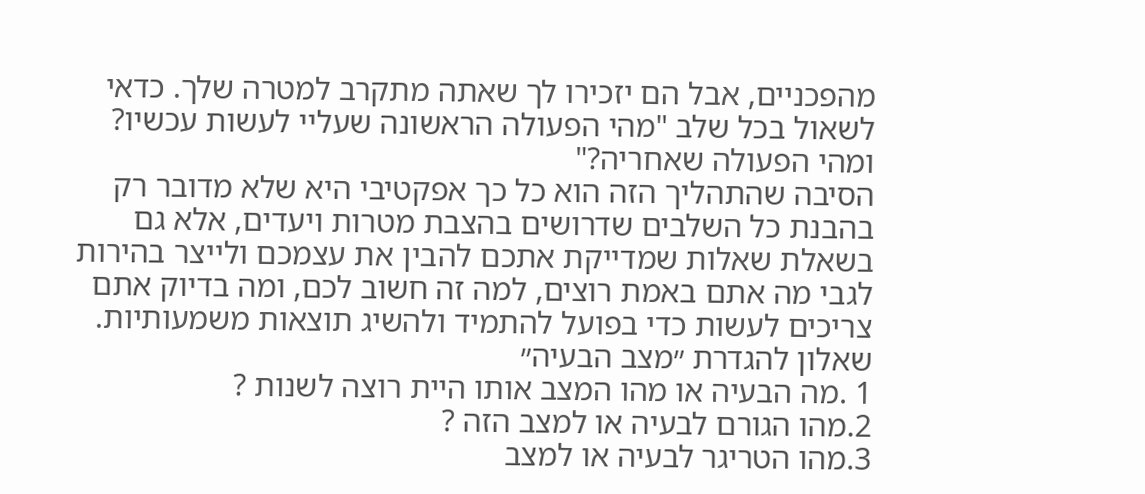מהפכניים, אבל הם יזכירו לך שאתה מתקרב למטרה שלך. כדאי לשאול בכל שלב "מהי הפעולה הראשונה שעליי לעשות עכשיו? ומהי הפעולה שאחריה?"
הסיבה שהתהליך הזה הוא כל כך אפקטיבי היא שלא מדובר רק בהבנת כל השלבים שדרושים בהצבת מטרות ויעדים, אלא גם בשאלת שאלות שמדייקת אתכם להבין את עצמכם ולייצר בהירות לגבי מה אתם באמת רוצים, למה זה חשוב לכם, ומה בדיוק אתם צריכים לעשות כדי בפועל להתמיד ולהשיג תוצאות משמעותיות.
שאלון להגדרת ״מצב הבעיה״
1 .מה הבעיה או מהו המצב אותו היית רוצה לשנות ?
2.מהו הגורם לבעיה או למצב הזה ?
3.מהו הטריגר לבעיה או למצב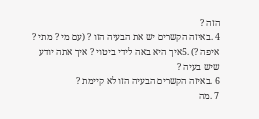הזה ?
4 .באיזה הקשרים יש את הבעיה הזו ? (עם מי ? מתי ? איפה ?) .5איך היא באה לידי ביטוי ? איך אתה יודע שיש בעיה ?
6 .באיזה הקשרים הבעיה הזו לא קיימת ?
7 .מה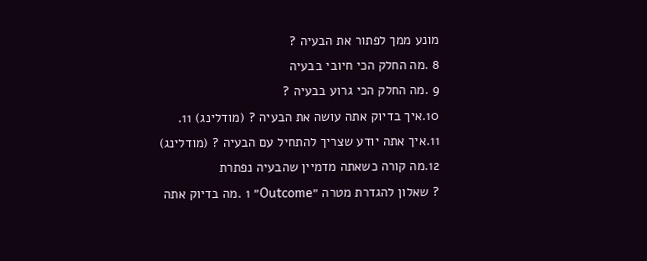מונע ממך לפתור את הבעיה ?
8 .מה החלק הכי חיובי בבעיה
9 .מה החלק הכי גרוע בבעיה ?
10.איך בדיוק אתה עושה את הבעיה ? (מודלינג) 11.
11.איך אתה יודע שצריך להתחיל עם הבעיה ? (מודלינג)
12.מה קורה כשאתה מדמיין שהבעיה נפתרת
? שאלון להגדרת מטרה ״Outcome״ 1 .מה בדיוק אתה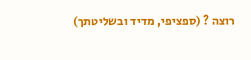רוצה ? (ספציפי, מדיד ובשליטתך)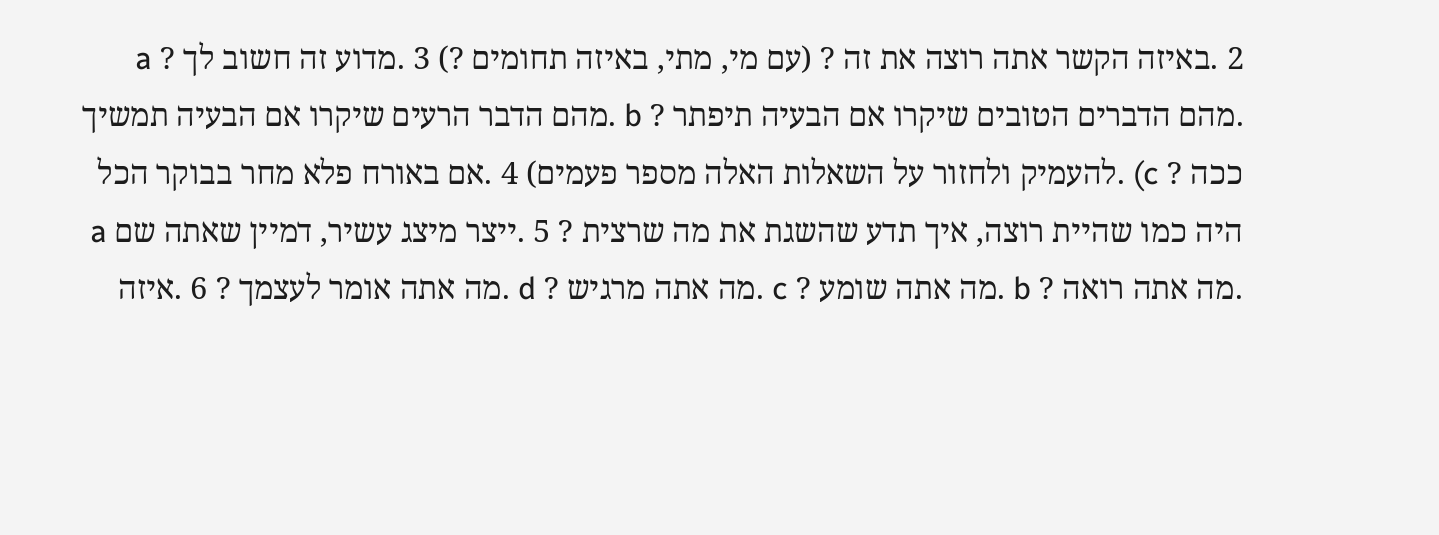2 .באיזה הקשר אתה רוצה את זה ? (עם מי, מתי, באיזה תחומים ?) 3 .מדוע זה חשוב לך ? a .מהם הדברים הטובים שיקרו אם הבעיה תיפתר ? b .מהם הדבר הרעים שיקרו אם הבעיה תמשיך ככה ? c) .להעמיק ולחזור על השאלות האלה מספר פעמים) 4 .אם באורח פלא מחר בבוקר הכל היה כמו שהיית רוצה, איך תדע שהשגת את מה שרצית ? 5 .ייצר מיצג עשיר, דמיין שאתה שם a .מה אתה רואה ? b .מה אתה שומע ? c .מה אתה מרגיש ? d .מה אתה אומר לעצמך ? 6 .איזה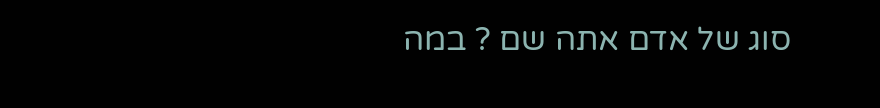סוג של אדם אתה שם ? במה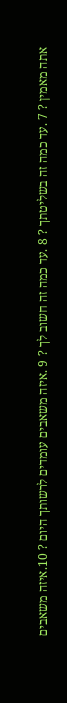אתה מאמין ? 7 .עד כמה זה בשליטתך ? 8 .עד כמה זה חשוב לך ? 9 .איזה משאבים עומדים לרשותך היום ? 10.איזה משאבים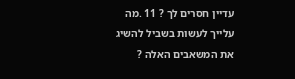עדיין חסרים לך ? 11 .מה עלייך לעשות בשביל להשיג את המשאבים האלה ?